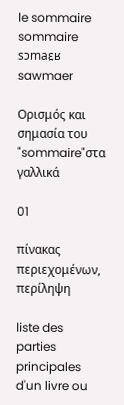le sommaire
sommaire
sɔmaɛ̯ʁ
sawmaer

Ορισμός και σημασία του "sommaire"στα γαλλικά

01

πίνακας περιεχομένων, περίληψη

liste des parties principales d'un livre ou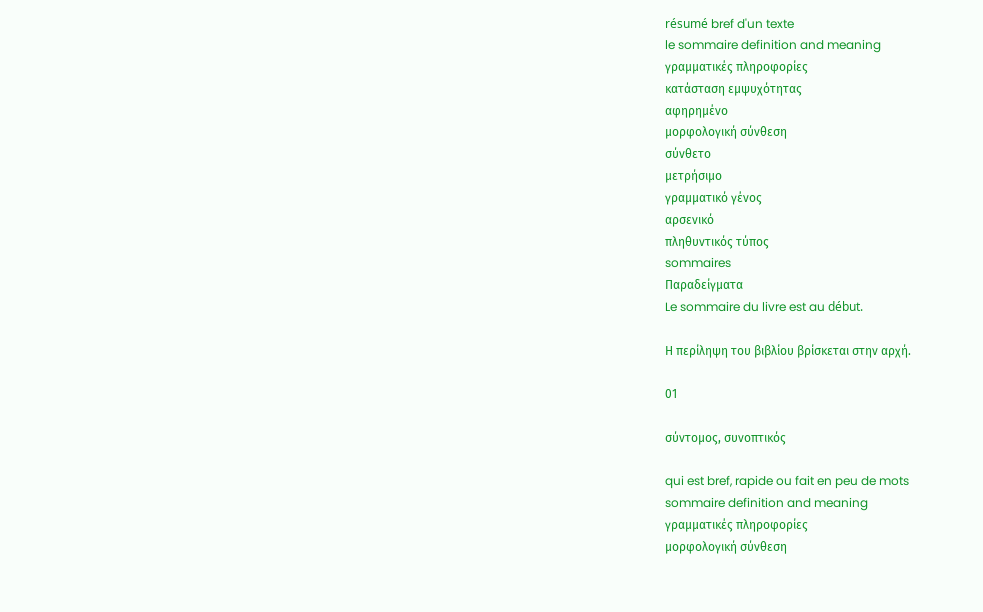résumé bref d'un texte
le sommaire definition and meaning
γραμματικές πληροφορίες
κατάσταση εμψυχότητας
αφηρημένο
μορφολογική σύνθεση
σύνθετο
μετρήσιμο
γραμματικό γένος
αρσενικό
πληθυντικός τύπος
sommaires
Παραδείγματα
Le sommaire du livre est au début.

Η περίληψη του βιβλίου βρίσκεται στην αρχή.

01

σύντομος, συνοπτικός

qui est bref, rapide ou fait en peu de mots
sommaire definition and meaning
γραμματικές πληροφορίες
μορφολογική σύνθεση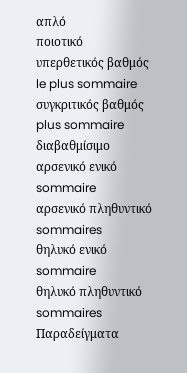απλό
ποιοτικό
υπερθετικός βαθμός
le plus sommaire
συγκριτικός βαθμός
plus sommaire
διαβαθμίσιμο
αρσενικό ενικό
sommaire
αρσενικό πληθυντικό
sommaires
θηλυκό ενικό
sommaire
θηλυκό πληθυντικό
sommaires
Παραδείγματα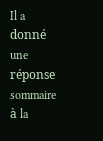Il a donné une réponse sommaire à la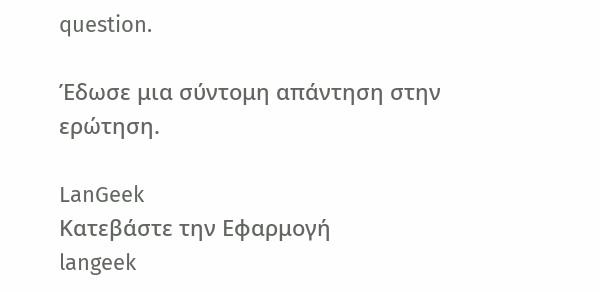question.

Έδωσε μια σύντομη απάντηση στην ερώτηση.

LanGeek
Κατεβάστε την Εφαρμογή
langeek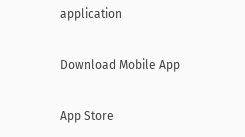application

Download Mobile App

App Store